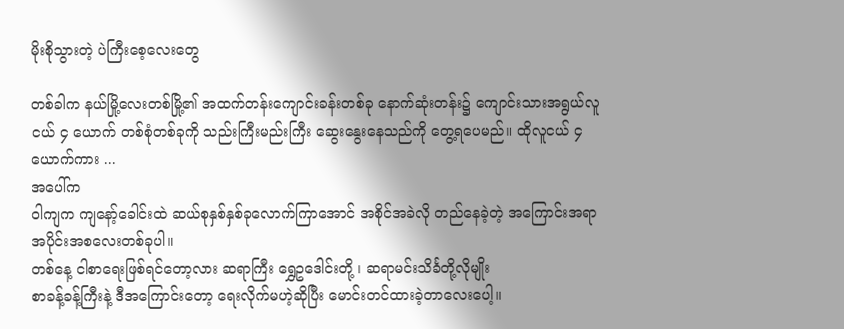မိုးစိုသွားတဲ့ ပဲကြီးစေ့လေးတွေ

တစ်ခါက နယ်မြို့လေးတစ်မြို့၏ အထက်တန်းကျောင်းခန်းတစ်ခု နောက်ဆုံးတန်း၌ ကျောင်းသားအရွယ်လူငယ် ၄ ယောက် တစ်စုံတစ်ခုကို သည်းကြီးမည်းကြီး ဆွေးနွေးနေသည်ကို တွေ့ရပေမည်။ ထိုလူငယ် ၄ ယောက်ကား ...
အပေါ်က
ဝါကျက ကျနော့်ခေါင်းထဲ ဆယ်စုနှစ်နှစ်ခုလောက်ကြာအောင် အစိုင်အခဲလို တည်နေခဲ့တဲ့ အကြောင်းအရာအပိုင်းအစလေးတစ်ခုပါ။
တစ်နေ့ ငါစာရေးဖြစ်ရင်တော့လား ဆရာကြီး ရွှေဥဒေါင်းတို့ ၊ ဆရာမင်းသိင်္ခတို့လိုမျိုး
စာခန့်ခန့်ကြီးနဲ့ ဒီအကြောင်းတော့ ရေးလိုက်မဟဲ့ဆိုပြီး မောင်းတင်ထားခဲ့တာလေးပေါ့။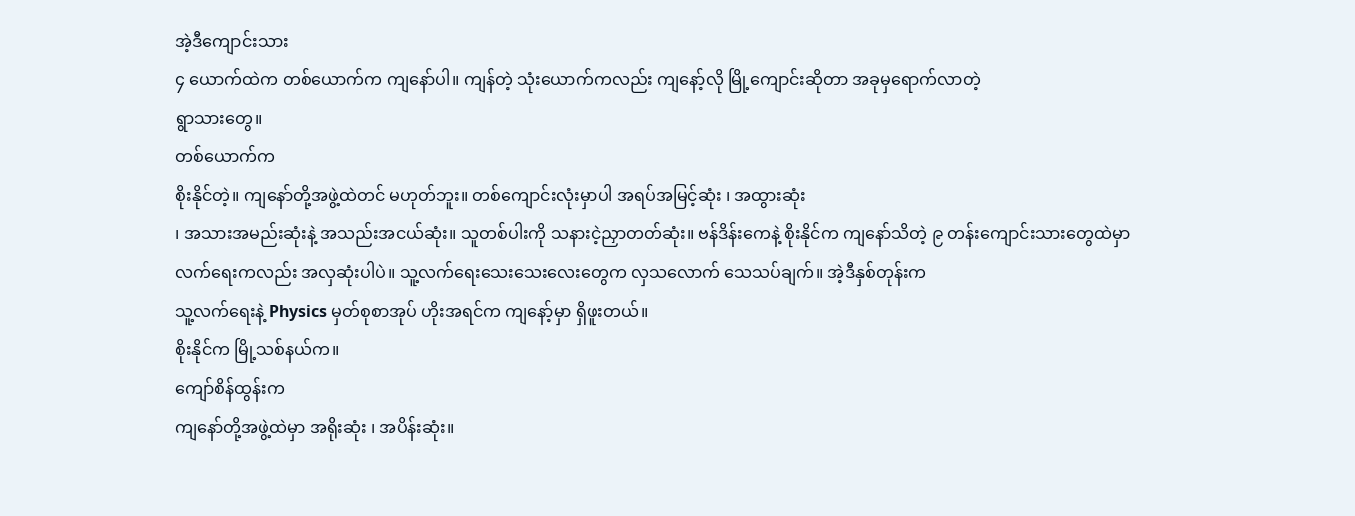အဲ့ဒီကျောင်းသား
၄ ယောက်ထဲက တစ်ယောက်က ကျနော်ပါ။ ကျန်တဲ့ သုံးယောက်ကလည်း ကျနော့်လို မြို့ကျောင်းဆိုတာ အခုမှရောက်လာတဲ့
ရွာသားတွေ။
တစ်ယောက်က
စိုးနိုင်တဲ့။ ကျနော်တို့အဖွဲ့ထဲတင် မဟုတ်ဘူး။ တစ်ကျောင်းလုံးမှာပါ အရပ်အမြင့်ဆုံး ၊ အထွားဆုံး
၊ အသားအမည်းဆုံးနဲ့ အသည်းအငယ်ဆုံး။ သူတစ်ပါးကို သနားငဲ့ညှာတတ်ဆုံး။ ဗန်ဒိန်းကေနဲ့ စိုးနိုင်က ကျနော်သိတဲ့ ၉ တန်းကျောင်းသားတွေထဲမှာ
လက်ရေးကလည်း အလှဆုံးပါပဲ။ သူ့လက်ရေးသေးသေးလေးတွေက လှသလောက် သေသပ်ချက်။ အဲ့ဒီနှစ်တုန်းက
သူ့လက်ရေးနဲ့ Physics မှတ်စုစာအုပ် ဟိုးအရင်က ကျနော့်မှာ ရှိဖူးတယ်။
စိုးနိုင်က မြို့သစ်နယ်က။
ကျော်စိန်ထွန်းက
ကျနော်တို့အဖွဲ့ထဲမှာ အရိုးဆုံး ၊ အပိန်းဆုံး။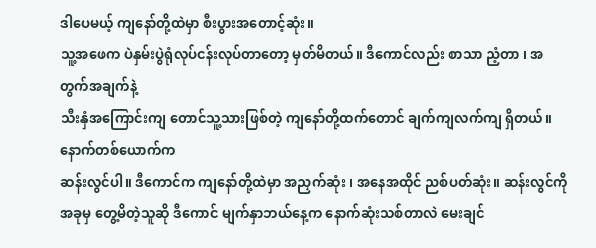ဒါပေမယ့် ကျနော်တို့ထဲမှာ စီးပွားအတောင့်ဆုံး။
သူ့အဖေက ပဲနှမ်းပွဲရုံလုပ်ငန်းလုပ်တာတော့ မှတ်မိတယ်။ ဒီကောင်လည်း စာသာ ညံ့တာ ၊ အတွက်အချက်နဲ့
သီးနှံအကြောင်းကျ တောင်သူ့သားဖြစ်တဲ့ ကျနော်တို့ထက်တောင် ချက်ကျလက်ကျ ရှိတယ်။
နောက်တစ်ယောက်က
ဆန်းလွင်ပါ။ ဒီကောင်က ကျနော်တို့ထဲမှာ အညှက်ဆုံး ၊ အနေအထိုင် ညစ်ပတ်ဆုံး။ ဆန်းလွင်ကို
အခုမှ တွေ့မိတဲ့သူဆို ဒီကောင် မျက်နှာဘယ်နေ့က နောက်ဆုံးသစ်တာလဲ မေးချင်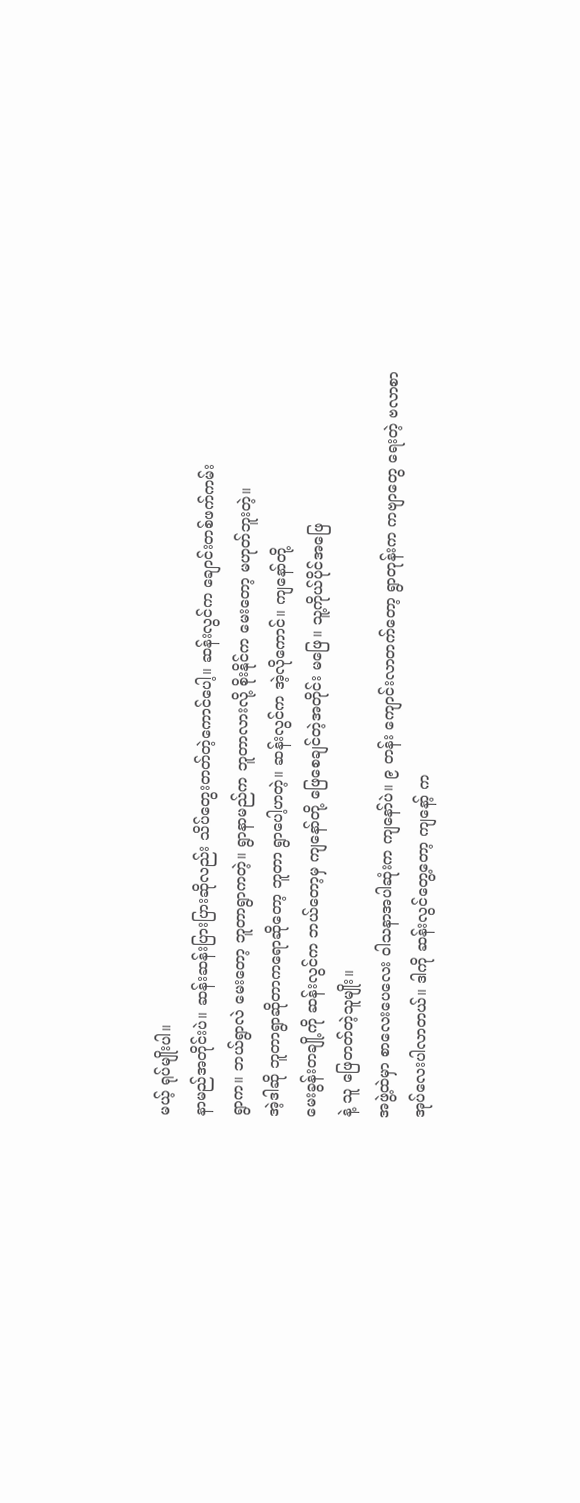မယ့် ရုပ်မျိုးပါ။
နာမည်အတိုင်းပဲ။ ဆန်းဆန်းပြားပြားဆိုလည်း သိပ်တွေးတတ်တဲ့ကောင်ပေါ့။ ဆန်းလွင်က ချောင်းတစ်ဖက်ကမ်း
ရွာက။ ဘယ်ရွာလဲ မေးတော့ ဘူတာရွာကတဲ့။ ရွာနာမည်က ဘူတာလားလို့ စိုးနိုင်က မေးတော့ မဟုတ်ဘူးတဲ့။
အဲ့ဒါဆို ဘူတာရွာဆိုတာကရောဆိုတော့ ဘူတာ ရွာပေါ့ဟတဲ့။ ဆန်းလွင်က အဲ့လိုကောင်။ ကျနော်တို့
မေးခွန်းတချို့ကို ဆန်းလွင်က ဘယ်တော့မှ ကျနော်တို့ ဖြေစေချင်တဲ့အတိုင်း မဖြေ။ သူ့ကိုယ်ပိုင်အဖြေ
နဲ့ သူ ဖြေတတ်တဲ့သူမျိုး။
အဖွဲ့ထဲမှာ စာလေးပေလေး ဝါသနာအပါဆုံးက ကျနော်ပဲ။ ၉ တန်း ကျောင်းလာတက်တော့ ရွာတုန်းက ကဗျာတွေ ရေးတဲ့ ဗလာစာအုပ်လေးပါလာတယ်။ ဒါကို ဆန်းလွင်တွေ့တော့ ကျနော့် က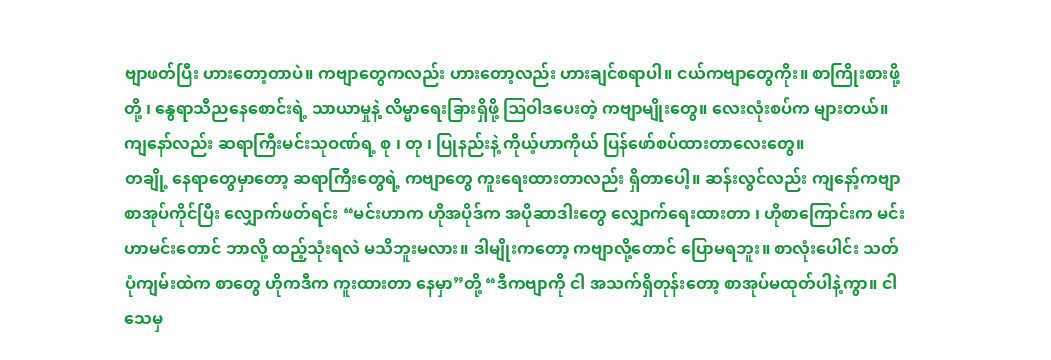ဗျာဖတ်ပြီး ဟားတော့တာပဲ။ ကဗျာတွေကလည်း ဟားတော့လည်း ဟားချင်စရာပါ။ ငယ်ကဗျာတွေကိုး။ စာကြိုးစားဖို့တို့ ၊ နွေရာသီညနေစောင်းရဲ့ သာယာမှုနဲ့ လိမ္မာရေးခြားရှိဖို့ ဩဝါဒပေးတဲ့ ကဗျာမျိုးတွေ။ လေးလုံးစပ်က များတယ်။ ကျနော်လည်း ဆရာကြီးမင်းသုဝဏ်ရ့ စု ၊ တု ၊ ပြုနည်းနဲ့ ကိုယ့်ဟာကိုယ် ပြန်ဖော်စပ်ထားတာလေးတွေ။
တချို့ နေရာတွေမှာတော့ ဆရာကြီးတွေရဲ့ ကဗျာတွေ ကူးရေးထားတာလည်း ရှိတာပေါ့။ ဆန်းလွင်လည်း ကျနော့်ကဗျာစာအုပ်ကိုင်ပြီး လျှောက်ဖတ်ရင်း “မင်းဟာက ဟိုအပိုဒ်က အပိုဆာဒါးတွေ လျှောက်ရေးထားတာ ၊ ဟိုစာကြောင်းက မင်းဟာမင်းတောင် ဘာလို့ ထည့်သုံးရလဲ မသိဘူးမလား။ ဒါမျိုးကတော့ ကဗျာလို့တောင် ပြောမရဘူး။ စာလုံးပေါင်း သတ်ပုံကျမ်းထဲက စာတွေ ဟိုကဒီက ကူးထားတာ နေမှာ”တို့ “ဒီကဗျာကို ငါ အသက်ရှိတုန်းတော့ စာအုပ်မထုတ်ပါနဲ့ကွာ။ ငါသေမှ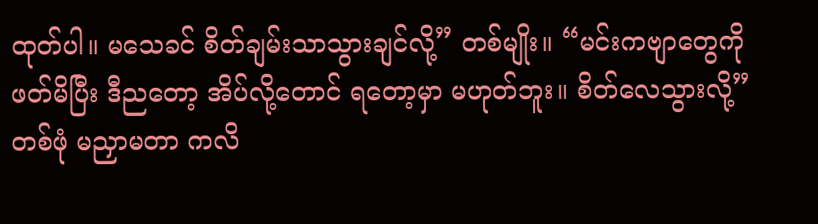ထုတ်ပါ။ မသေခင် စိတ်ချမ်းသာသွားချင်လို့” တစ်မျိုး။ “မင်းကဗျာတွေကို ဖတ်မိပြီး ဒီညတော့ အိပ်လို့တောင် ရတော့မှာ မဟုတ်ဘူး။ စိတ်လေသွားလို့” တစ်ဖုံ မညှာမတာ ကလိ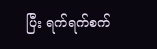ပြီး ရက်ရက်စက်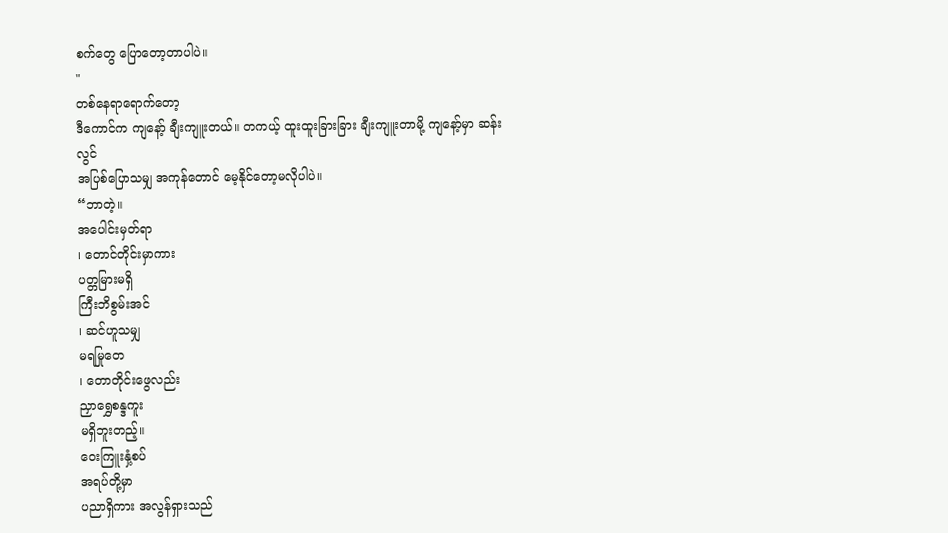စက်တွေ ပြောတော့တာပါပဲ။
"
တစ်နေရာရောက်တော့
ဒီကောင်က ကျနော့် ချီးကျူးတယ်။ တကယ့် ထူးထူးခြားခြား ချီးကျူးတာမို့ ကျနော့်မှာ ဆန်းလွင်
အပြစ်ပြောသမျှ အကုန်တောင် မေ့နိုင်တော့မလိုပါပဲ။
“ဘာတဲ့။
အပေါင်းမှတ်ရာ
၊ တောင်တိုင်းမှာကား
ပတ္တမြားမရှိ
ကြီးဘိစွမ်းအင်
၊ ဆင်ဟူသမျှ
မရမြုတေ
၊ တောတိုင်းဖွေလည်း
ညှာရွှေစန္ဒကူး
မရှိဘူးတည့်။
ဝေးကြူးနှံ့စပ်
အရပ်တို့မှာ
ပညာရှိကား အလွန်ရှားသည်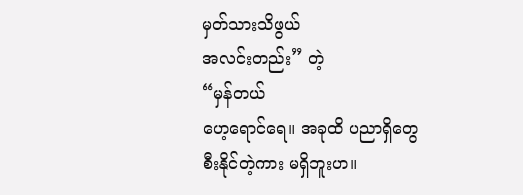မှတ်သားသိဖွယ်
အလင်းတည်း” တဲ့
“မှန်တယ်
ဟေ့ရောင်ရေ။ အခုထိ ပညာရှိတွေ စီးနိုင်တဲ့ကား မရှိဘူးဟ။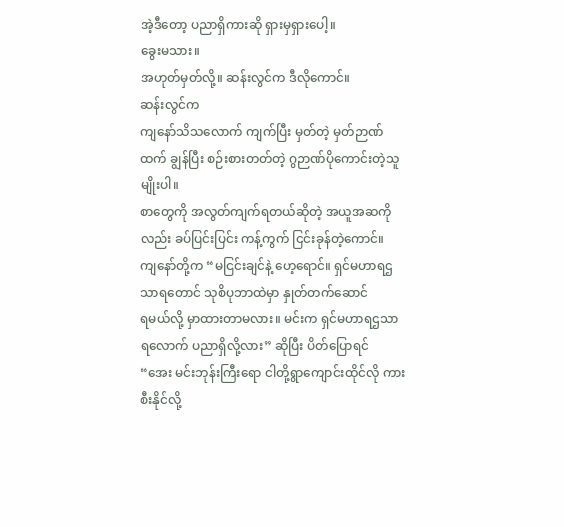အဲ့ဒီတော့ ပညာရှိကားဆို ရှားမှရှားပေါ့။
ခွေးမသား။
အဟုတ်မှတ်လို့။ ဆန်းလွင်က ဒီလိုကောင်။
ဆန်းလွင်က
ကျနော်သိသလောက် ကျက်ပြီး မှတ်တဲ့ မှတ်ဉာဏ်ထက် ချွန်ပြီး စဉ်းစားတတ်တဲ့ ဂွဉာဏ်ပိုကောင်းတဲ့သူမျိုးပါ။
စာတွေကို အလွတ်ကျက်ရတယ်ဆိုတဲ့ အယူအဆကိုလည်း ခပ်ပြင်းပြင်း ကန့်ကွက် ငြင်းခုန်တဲ့ကောင်။
ကျနော်တို့က “မငြင်းချင်နဲ့ ဟေ့ရောင်။ ရှင်မဟာရဌသာရတောင် သုစိပုဘာထဲမှာ နှုတ်တက်ဆောင်
ရမယ်လို့ မှာထားတာမလား။ မင်းက ရှင်မဟာရဌသာရလောက် ပညာရှိလို့လား” ဆိုပြီး ပိတ်ပြောရင်
“အေး မင်းဘုန်းကြီးရော ငါတို့ရွာကျောင်းထိုင်လို ကားစီးနိုင်လို့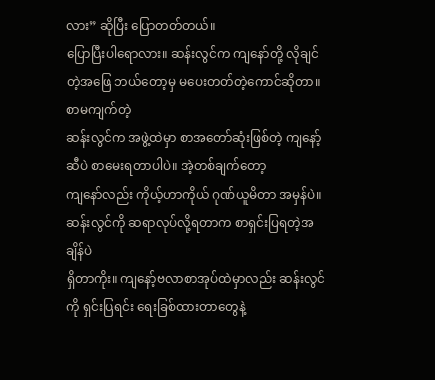လား” ဆိုပြီး ပြောတတ်တယ်။
ပြောပြီးပါရောလား။ ဆန်းလွင်က ကျနော်တို့ လိုချင်တဲ့အဖြေ ဘယ်တော့မှ မပေးတတ်တဲ့ကောင်ဆိုတာ။
စာမကျက်တဲ့
ဆန်းလွင်က အဖွဲ့ထဲမှာ စာအတော်ဆုံးဖြစ်တဲ့ ကျနော့်ဆီပဲ စာမေးရတာပါပဲ။ အဲ့တစ်ချက်တော့
ကျနော်လည်း ကိုယ့်ဟာကိုယ် ဂုဏ်ယူမိတာ အမှန်ပဲ။ ဆန်းလွင်ကို ဆရာလုပ်လို့ရတာက စာရှင်းပြရတဲ့အချိန်ပဲ
ရှိတာကိုး။ ကျနော့်ဗလာစာအုပ်ထဲမှာလည်း ဆန်းလွင်ကို ရှင်းပြရင်း ရေးခြစ်ထားတာတွေနဲ့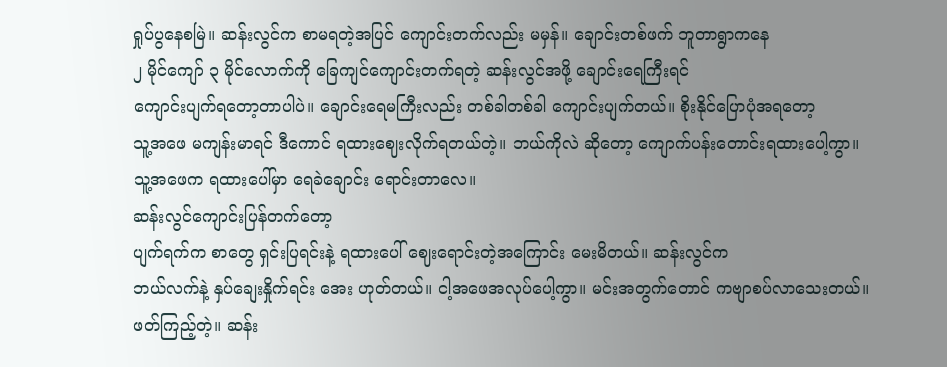ရှုပ်ပွနေစမြဲ။ ဆန်းလွင်က စာမရတဲ့အပြင် ကျောင်းတက်လည်း မမှန်။ ချောင်းတစ်ဖက် ဘူတာရွာကနေ
၂ မိုင်ကျော် ၃ မိုင်လောက်ကို ခြေကျင်ကျောင်းတက်ရတဲ့ ဆန်းလွင်အဖို့ ချောင်းရေကြီးရင်
ကျောင်းပျက်ရတော့တာပါပဲ။ ချောင်းရေမကြီးလည်း တစ်ခါတစ်ခါ ကျောင်းပျက်တယ်။ စိုးနိုင်ပြောပုံအရတော့
သူ့အဖေ မကျန်းမာရင် ဒီကောင် ရထားဈေးလိုက်ရတယ်တဲ့။ ဘယ်ကိုလဲ ဆိုတော့ ကျောက်ပန်းတောင်းရထားပေါ့ကွာ။
သူ့အဖေက ရထားပေါ်မှာ ရေခဲချောင်း ရောင်းတာလေ။
ဆန်းလွင်ကျောင်းပြန်တက်တော့
ပျက်ရက်က စာတွေ ရှင်းပြရင်းနဲ့ ရထားပေါ် ဈေးရောင်းတဲ့အကြောင်း မေးမိတယ်။ ဆန်းလွင်က
ဘယ်လက်နဲ့ နှပ်ချေးနှိုက်ရင်း အေး ဟုတ်တယ်။ ငါ့အဖေအလုပ်ပေါ့ကွာ။ မင်းအတွက်တောင် ကဗျာစပ်လာသေးတယ်။
ဖတ်ကြည့်တဲ့။ ဆန်း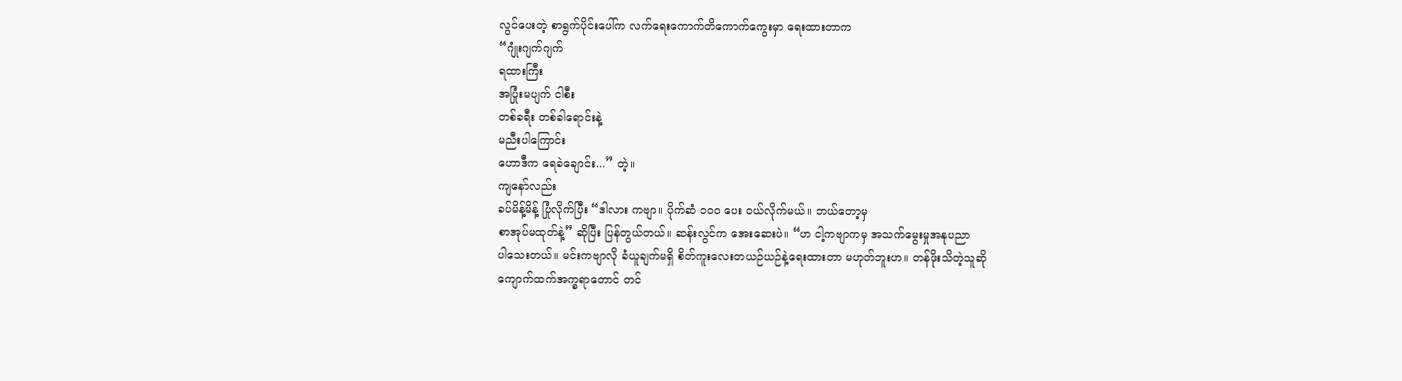လွင်ပေးတဲ့ စာရွက်ပိုင်းပေါ်က လက်ရေးကောက်တိကောက်ကွေးမှာ ရေးထားတာက
“ဂျုံးဂျက်ဂျက်
ရထားကြီး
အပြုံးမပျက် ငါစီး
တစ်ခရီး တစ်ခါရောင်းနဲ့
မညီးပါကြောင်း
ဟောဒီက ရေခဲချောင်း...” တဲ့။
ကျနော်လည်း
ခပ်မိန့်မိန့် ပြုံလိုက်ပြီး “ဒါလား ကဗျာ။ ပိုက်ဆံ ၁၀၀ ပေး ဝယ်လိုက်မယ်။ ဘယ်တော့မှ
စာအုပ်မထုတ်နဲ့” ဆိုပြီး ပြန်တွယ်တယ်။ ဆန်းလွင်က အေးဆေးပဲ။ “ဟ ငါ့ကဗျာကမှ အသက်မွေးမှုအနုပညာ
ပါသေးတယ်။ မင်းကဗျာလို ခံယူချက်မရှိ စိတ်ကူးလေးတယဉ်ယဉ်နဲ့ရေးထားတာ မဟုတ်ဘူးဟ။ တန်ဖိုးသိတဲ့သူဆို
ကျောက်ထက်အက္ခရာတောင် တင်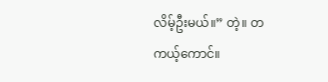လိမ့်ဦးမယ်။” တဲ့။ တကယ့်ကောင်။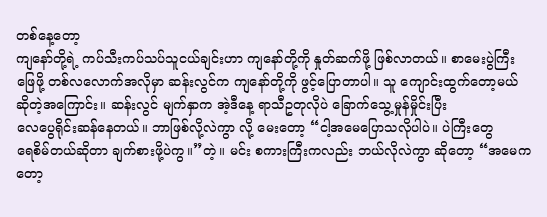တစ်နေ့တော့
ကျနော်တို့ရဲ့ ကပ်သီးကပ်သပ်သူငယ်ချင်းဟာ ကျနော်တို့ကို နှုတ်ဆက်ဖို့ ဖြစ်လာတယ်။ စာမေးပွဲကြီး
ဖြေဖို့ တစ်လလောက်အလိုမှာ ဆန်းလွင်က ကျနော်တို့ကို ဖွင့်ပြောတာပါ။ သူ ကျောင်းထွက်တော့မယ်
ဆိုတဲ့အကြောင်း။ ဆန်းလွင် မျက်နှာက အဲ့ဒီနေ့ ရာသီဥတုလိုပဲ ခြောက်သွေ့မှုန်မှိုင်းပြီး
လေပွေရိုင်းဆန်နေတယ်။ ဘာဖြစ်လို့လဲကွာ လို့ မေးတော့ “ငါ့အမေပြောသလိုပါပဲ။ ပဲကြီးတွေ
ရေစိမ်တယ်ဆိုတာ ချက်စားဖို့ပဲကွ။”တဲ့။ မင်း စကားကြီးကလည်း ဘယ်လိုလဲကွာ ဆိုတော့ “အမေကတော့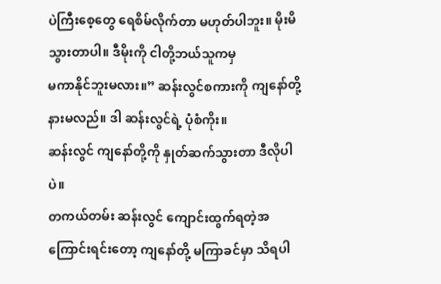ပဲကြီးစေ့တွေ ရေစိမ်လိုက်တာ မဟုတ်ပါဘူး။ မိုးမိသွားတာပါ။ ဒီမိုးကို ငါတို့ဘယ်သူကမှ
မကာနိုင်ဘူးမလား။” ဆန်းလွင်စကားကို ကျနော်တို့ နားမလည်။ ဒါ ဆန်းလွင်ရဲ့ ပုံစံကိုး။
ဆန်းလွင် ကျနော်တို့ကို နှုတ်ဆက်သွားတာ ဒီလိုပါပဲ။
တကယ်တမ်း ဆန်းလွင် ကျောင်းထွက်ရတဲ့အကြောင်းရင်းတော့ ကျနော်တို့ မကြာခင်မှာ သိရပါ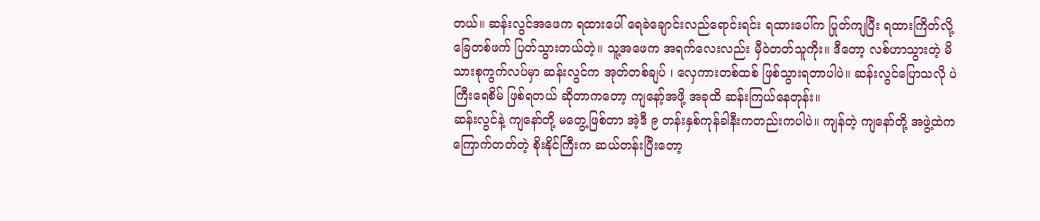တယ်။ ဆန်းလွင်အဖေက ရထားပေါ် ရေခဲချောင်းလည်ရောင်းရင်း ရထားပေါ်က ပြုတ်ကျပြီး ရထားကြိတ်လို့ ခြေတစ်ဖက် ပြတ်သွားတယ်တဲ့။ သူ့အဖေက အရက်လေးလည်း မှီဝဲတတ်သူကိုး။ ဒီတော့ လစ်ဟာသွားတဲ့ မိသားစုကွက်လပ်မှာ ဆန်းလွင်က အုတ်တစ်ချပ် ၊ လှေကားတစ်ထစ် ဖြစ်သွားရတာပါပဲ။ ဆန်းလွင်ပြောသလို ပဲကြီးရေစိမ် ဖြစ်ရတယ် ဆိုတာကတော့ ကျနော့်အဖို့ အခုထိ ဆန်းကြယ်နေတုန်း။
ဆန်းလွင်နဲ့ ကျနော်တို့ မတွေ့ဖြစ်တာ အဲ့ဒီ ၉ တန်းနှစ်ကုန်ခါနီးကတည်းကပါပဲ။ ကျန်တဲ့ ကျနော်တို့ အဖွဲ့ထဲက ကြောက်တတ်တဲ့ စိုးနိုင်ကြီးက ဆယ်တန်းပြီးတော့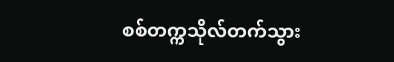စစ်တက္ကသိုလ်တက်သွား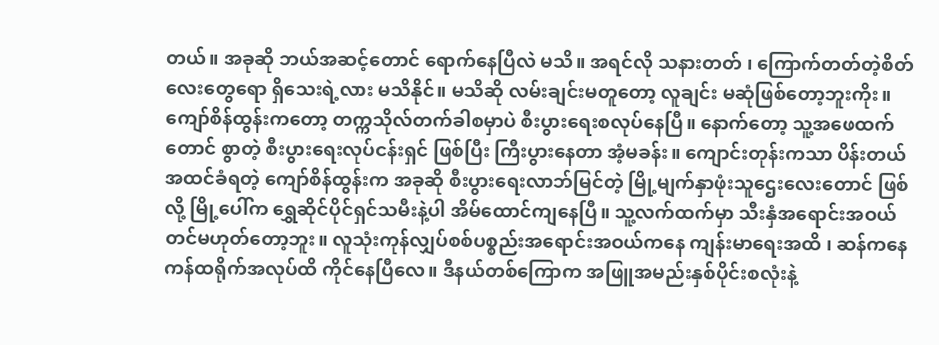တယ်။ အခုဆို ဘယ်အဆင့်တောင် ရောက်နေပြီလဲ မသိ။ အရင်လို သနားတတ် ၊ ကြောက်တတ်တဲ့စိတ်လေးတွေရော ရှိသေးရဲ့လား မသိနိုင်။ မသိဆို လမ်းချင်းမတူတော့ လူချင်း မဆုံဖြစ်တော့ဘူးကိုး။
ကျော်စိန်ထွန်းကတော့ တက္ကသိုလ်တက်ခါစမှာပဲ စီးပွားရေးစလုပ်နေပြီ။ နောက်တော့ သူ့အဖေထက်တောင် စွာတဲ့ စီးပွားရေးလုပ်ငန်းရှင် ဖြစ်ပြီး ကြီးပွားနေတာ အံ့မခန်း။ ကျောင်းတုန်းကသာ ပိန်းတယ် အထင်ခံရတဲ့ ကျော်စိန်ထွန်းက အခုဆို စီးပွားရေးလာဘ်မြင်တဲ့ မြို့မျက်နှာဖုံးသူဌေးလေးတောင် ဖြစ်လို့ မြို့ပေါ်က ရွှေဆိုင်ပိုင်ရှင်သမီးနဲ့ပါ အိမ်ထောင်ကျနေပြီ။ သူ့လက်ထက်မှာ သီးနှံအရောင်းအဝယ်တင်မဟုတ်တော့ဘူး။ လူသုံးကုန်လျှပ်စစ်ပစ္စည်းအရောင်းအဝယ်ကနေ ကျန်းမာရေးအထိ ၊ ဆန်ကနေ ကန်ထရိုက်အလုပ်ထိ ကိုင်နေပြီလေ။ ဒီနယ်တစ်ကြောက အဖြူအမည်းနှစ်ပိုင်းစလုံးနဲ့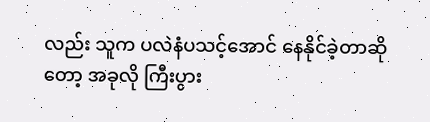လည်း သူက ပလဲနံပသင့်အောင် နေနိုင်ခဲ့တာဆိုတော့ အခုလို ကြီးပွား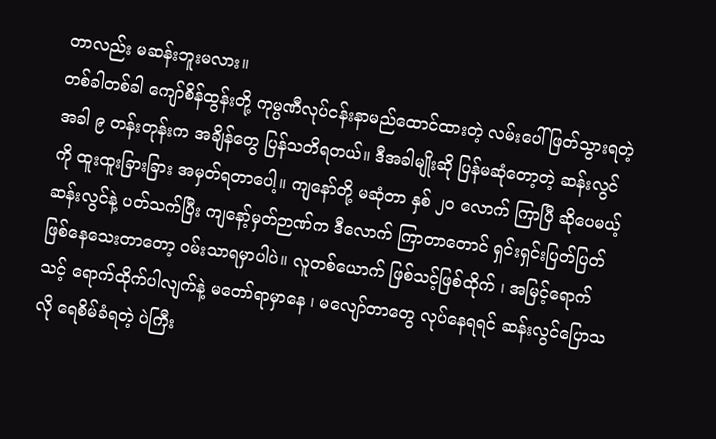တာလည်း မဆန်းဘူးမလား။
တစ်ခါတစ်ခါ ကျော်စိန်ထွန်းတို့ ကုမ္ပဏီလုပ်ငန်းနာမည်ထောင်ထားတဲ့ လမ်းပေါ် ဖြတ်သွားရတဲ့အခါ ၉ တန်းတုန်းက အချိန်တွေ ပြန်သတိရတယ်။ ဒီအခါမျိုးဆို ပြန်မဆုံတော့တဲ့ ဆန်းလွင်ကို ထူးထူးခြားခြား အမှတ်ရတာပေါ့။ ကျနော်တို့ မဆုံတာ နှစ် ၂၀ လောက် ကြာပြီ ဆိုပေမယ့် ဆန်းလွင်နဲ့ ပတ်သက်ပြီး ကျနော့်မှတ်ဉာဏ်က ဒီလောက် ကြာတာတောင် ရှင်းရှင်းပြတ်ပြတ် ဖြစ်နေသေးတာတော့ ဝမ်းသာရမှာပါပဲ။ လူတစ်ယောက် ဖြစ်သင့်ဖြစ်ထိုက် ၊ အမြင့်ရောက်သင့် ရောက်ထိုက်ပါလျက်နဲ့ မတော်ရာမှာနေ ၊ မလျော်တာတွေ လုပ်နေရရင် ဆန်းလွင်ပြောသလို ရေစိမ်ခံရတဲ့ ပဲကြီး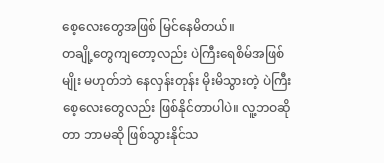စေ့လေးတွေအဖြစ် မြင်နေမိတယ်။
တချို့တွေကျတော့လည်း ပဲကြီးရေစိမ်အဖြစ်မျိုး မဟုတ်ဘဲ နေလှန်းတုန်း မိုးမိသွားတဲ့ ပဲကြီးစေ့လေးတွေလည်း ဖြစ်နိုင်တာပါပဲ။ လူ့ဘဝဆိုတာ ဘာမဆို ဖြစ်သွားနိုင်သ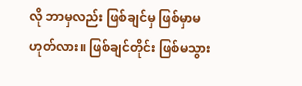လို ဘာမှလည်း ဖြစ်ချင်မှ ဖြစ်မှာမဟုတ်လား။ ဖြစ်ချင်တိုင်း ဖြစ်မသွား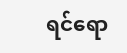ရင်ရော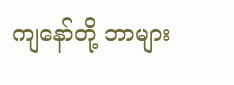ကျနော်တို့ ဘာများ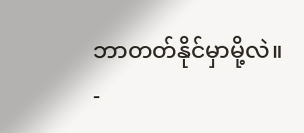ဘာတတ်နိုင်မှာမို့လဲ။
-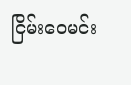ငြိမ်းဝေမင်း